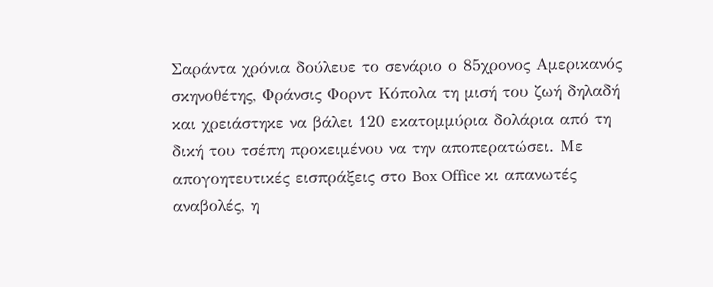Σαράντα χρόνια δούλευε το σενάριο ο 85χρονος Αμερικανός σκηνοθέτης, Φράνσις Φορντ Κόπολα τη μισή του ζωή δηλαδή και χρειάστηκε να βάλει 120 εκατομμύρια δολάρια από τη δική του τσέπη προκειμένου να την αποπερατώσει. Με απογοητευτικές εισπράξεις στο Box Office κι απανωτές αναβολές, η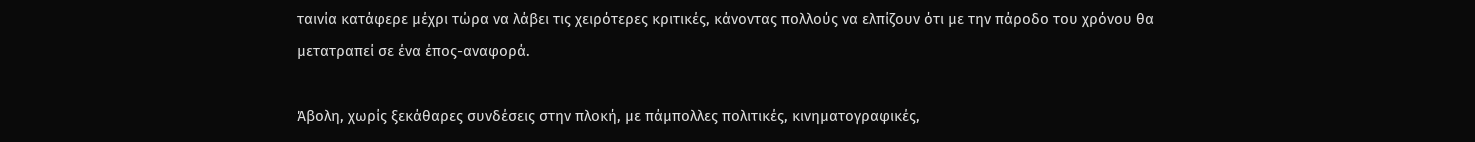ταινία κατάφερε μέχρι τώρα να λάβει τις χειρότερες κριτικές, κάνοντας πολλούς να ελπίζουν ότι με την πάροδο του χρόνου θα μετατραπεί σε ένα έπος-αναφορά.

Άβολη, χωρίς ξεκάθαρες συνδέσεις στην πλοκή, με πάμπολλες πολιτικές, κινηματογραφικές,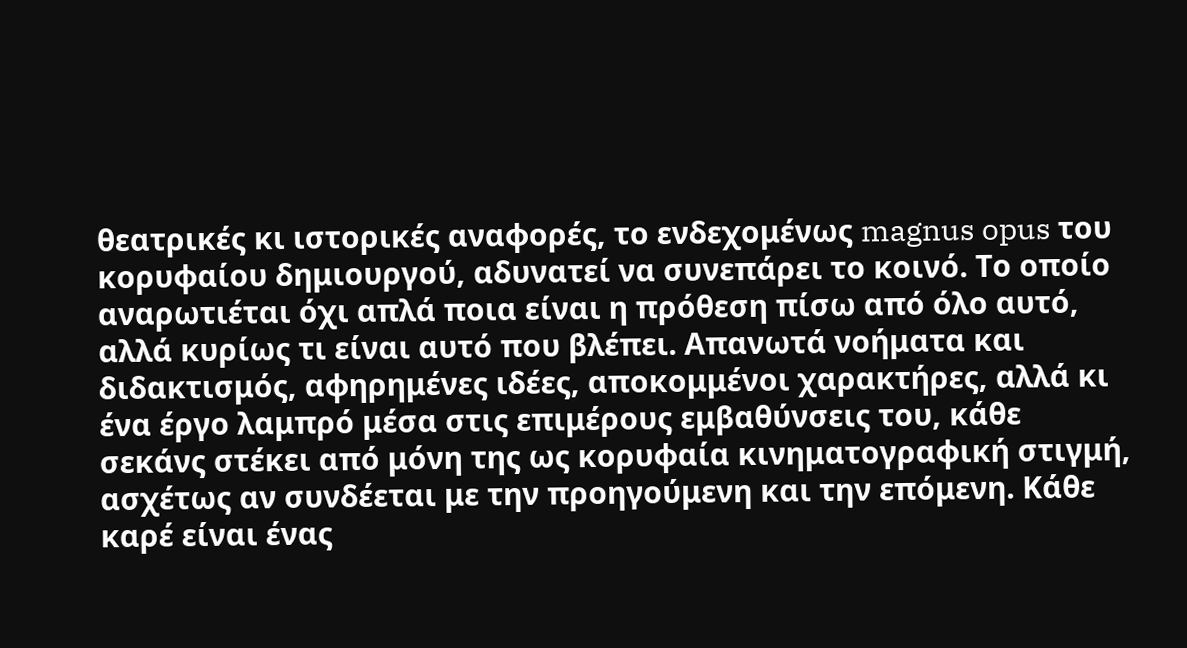θεατρικές κι ιστορικές αναφορές, το ενδεχομένως magnus opus του κορυφαίου δημιουργού, αδυνατεί να συνεπάρει το κοινό. Το οποίο αναρωτιέται όχι απλά ποια είναι η πρόθεση πίσω από όλο αυτό, αλλά κυρίως τι είναι αυτό που βλέπει. Απανωτά νοήματα και διδακτισμός, αφηρημένες ιδέες, αποκομμένοι χαρακτήρες, αλλά κι ένα έργο λαμπρό μέσα στις επιμέρους εμβαθύνσεις του, κάθε σεκάνς στέκει από μόνη της ως κορυφαία κινηματογραφική στιγμή, ασχέτως αν συνδέεται με την προηγούμενη και την επόμενη. Κάθε καρέ είναι ένας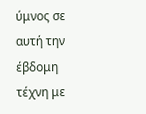ύμνος σε αυτή την έβδομη τέχνη με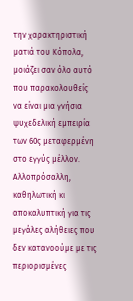την χαρακτηριστική ματιά του Κόπολα, μοιάζει σαν όλο αυτό που παρακολουθείς να είναι μια γνήσια ψυχεδελική εμπειρία των 60ς μεταφερμένη στο εγγύς μέλλον. Αλλοπρόσαλλη, καθηλωτική κι αποκαλυπτική για τις μεγάλες αλήθειες που δεν κατανοούμε με τις περιορισμένες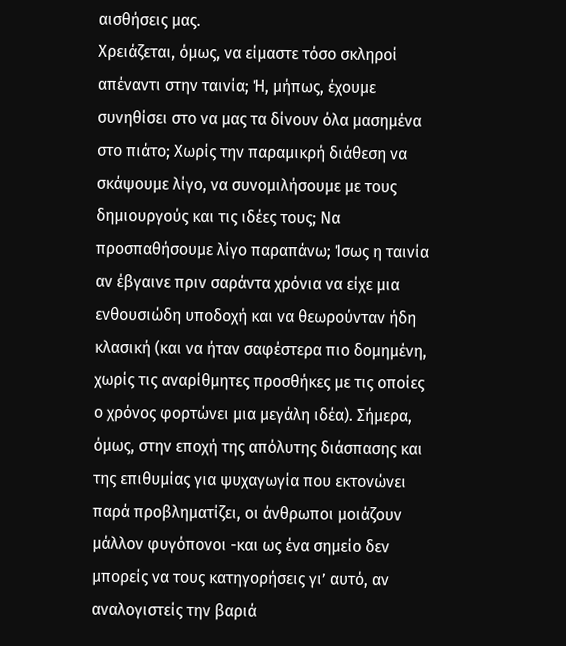αισθήσεις μας.
Χρειάζεται, όμως, να είμαστε τόσο σκληροί απέναντι στην ταινία; Ή, μήπως, έχουμε συνηθίσει στο να μας τα δίνουν όλα μασημένα στο πιάτο; Χωρίς την παραμικρή διάθεση να σκάψουμε λίγο, να συνομιλήσουμε με τους δημιουργούς και τις ιδέες τους; Να προσπαθήσουμε λίγο παραπάνω; Ίσως η ταινία αν έβγαινε πριν σαράντα χρόνια να είχε μια ενθουσιώδη υποδοχή και να θεωρούνταν ήδη κλασική (και να ήταν σαφέστερα πιο δομημένη, χωρίς τις αναρίθμητες προσθήκες με τις οποίες ο χρόνος φορτώνει μια μεγάλη ιδέα). Σήμερα, όμως, στην εποχή της απόλυτης διάσπασης και της επιθυμίας για ψυχαγωγία που εκτονώνει παρά προβληματίζει, οι άνθρωποι μοιάζουν μάλλον φυγόπονοι -και ως ένα σημείο δεν μπορείς να τους κατηγορήσεις γι’ αυτό, αν αναλογιστείς την βαριά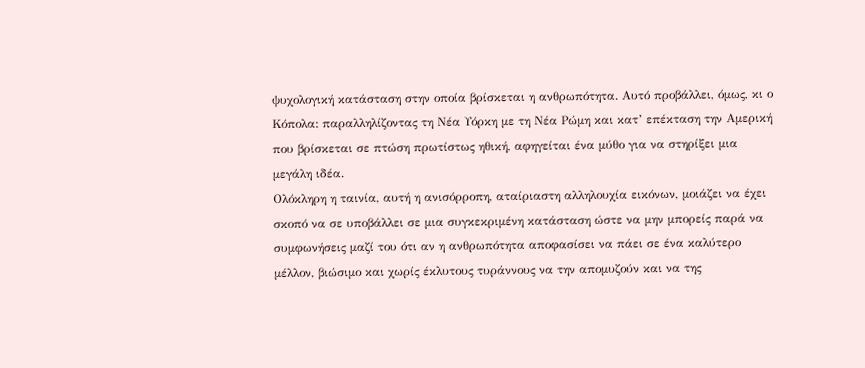ψυχολογική κατάσταση στην οποία βρίσκεται η ανθρωπότητα. Αυτό προβάλλει, όμως, κι ο Κόπολα: παραλληλίζοντας τη Νέα Υόρκη με τη Νέα Ρώμη και κατ’ επέκταση την Αμερική που βρίσκεται σε πτώση πρωτίστως ηθική, αφηγείται ένα μύθο για να στηρίξει μια μεγάλη ιδέα.
Ολόκληρη η ταινία, αυτή η ανισόρροπη, αταίριαστη αλληλουχία εικόνων, μοιάζει να έχει σκοπό να σε υποβάλλει σε μια συγκεκριμένη κατάσταση ώστε να μην μπορείς παρά να συμφωνήσεις μαζί του ότι αν η ανθρωπότητα αποφασίσει να πάει σε ένα καλύτερο μέλλον, βιώσιμο και χωρίς έκλυτους τυράννους να την απομυζούν και να της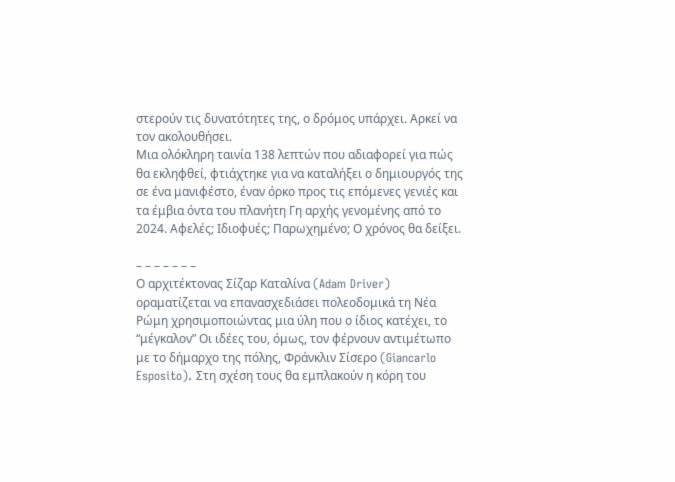στερούν τις δυνατότητες της, ο δρόμος υπάρχει. Αρκεί να τον ακολουθήσει.
Μια ολόκληρη ταινία 138 λεπτών που αδιαφορεί για πώς θα εκληφθεί, φτιάχτηκε για να καταλήξει ο δημιουργός της σε ένα μανιφέστο, έναν όρκο προς τις επόμενες γενιές και τα έμβια όντα του πλανήτη Γη αρχής γενομένης από το 2024. Αφελές; Ιδιοφυές; Παρωχημένο; Ο χρόνος θα δείξει.

– – – – – – –
Ο αρχιτέκτονας Σίζαρ Καταλίνα (Adam Driver) οραματίζεται να επανασχεδιάσει πολεοδομικά τη Νέα Ρώμη χρησιμοποιώντας μια ύλη που ο ίδιος κατέχει, το “μέγκαλον” Οι ιδέες του, όμως, τον φέρνουν αντιμέτωπο με το δήμαρχο της πόλης, Φράνκλιν Σίσερο (Giancarlo Esposito). Στη σχέση τους θα εμπλακούν η κόρη του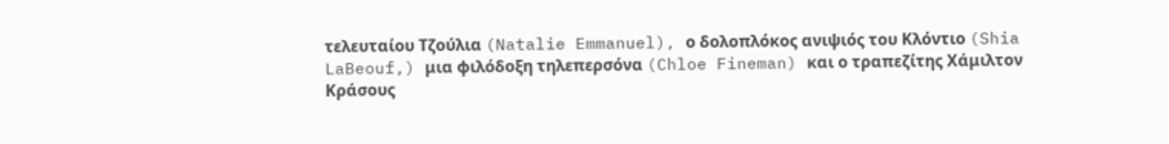τελευταίου Τζούλια (Natalie Emmanuel), ο δολοπλόκος ανιψιός του Κλόντιο (Shia LaBeouf,) μια φιλόδοξη τηλεπερσόνα (Chloe Fineman) και ο τραπεζίτης Χάμιλτον Κράσους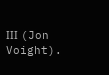ΙΙΙ (Jon Voight).